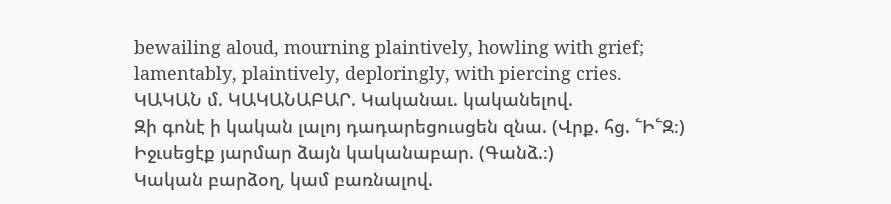bewailing aloud, mourning plaintively, howling with grief;
lamentably, plaintively, deploringly, with piercing cries.
ԿԱԿԱՆ մ. ԿԱԿԱՆԱԲԱՐ. Կականաւ. կականելով.
Զի գոնէ ի կական լալոյ դադարեցուսցեն զնա. (Վրք. հց. ՟Ի՟Զ։)
Իջւսեցէք յարմար ձայն կականաբար. (Գանձ.։)
Կական բարձօղ, կամ բառնալով.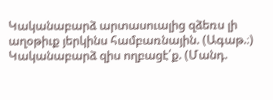Կականաբարձ արտասուալից զձեռս լի աղօթիւք յերկինս համբառնային. (Ագաթ.։)
Կականաբարձ զիս ողբացէ՛ք. (Մանդ.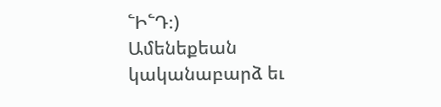՟Ի՟Դ։)
Ամենեքեան կականաբարձ եւ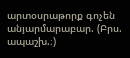արտօսրաթորք գոչեն անյարմարաբար. (Բրս. ապաշխ.։)